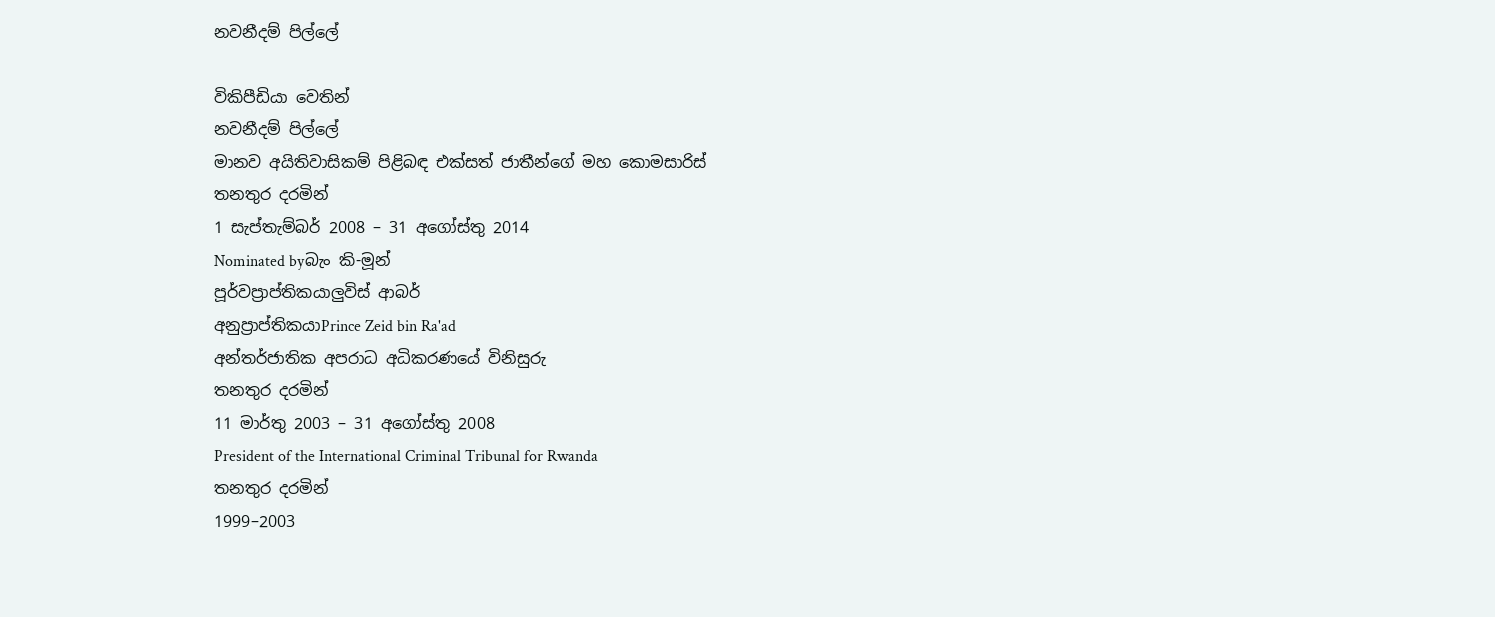නවනීදම් පිල්ලේ

විකිපීඩියා වෙතින්
නවනීදම් පිල්ලේ
මානව අයිතිවාසිකම් පිළිබඳ එක්සත් ජාතීන්ගේ මහ කොමසාරිස්
තනතුර දරමින්
1 සැප්තැම්බර් 2008 – 31 අගෝස්තු 2014
Nominated byබැං කි-මූන්
පූර්වප්‍රාප්තිකයාලුවිස් ආබර්
අනුප්‍රාප්තිකයාPrince Zeid bin Ra'ad
අන්තර්ජාතික අපරාධ අධිකරණයේ විනිසුරු
තනතුර දරමින්
11 මාර්තු 2003 – 31 අගෝස්තු 2008
President of the International Criminal Tribunal for Rwanda
තනතුර දරමින්
1999–2003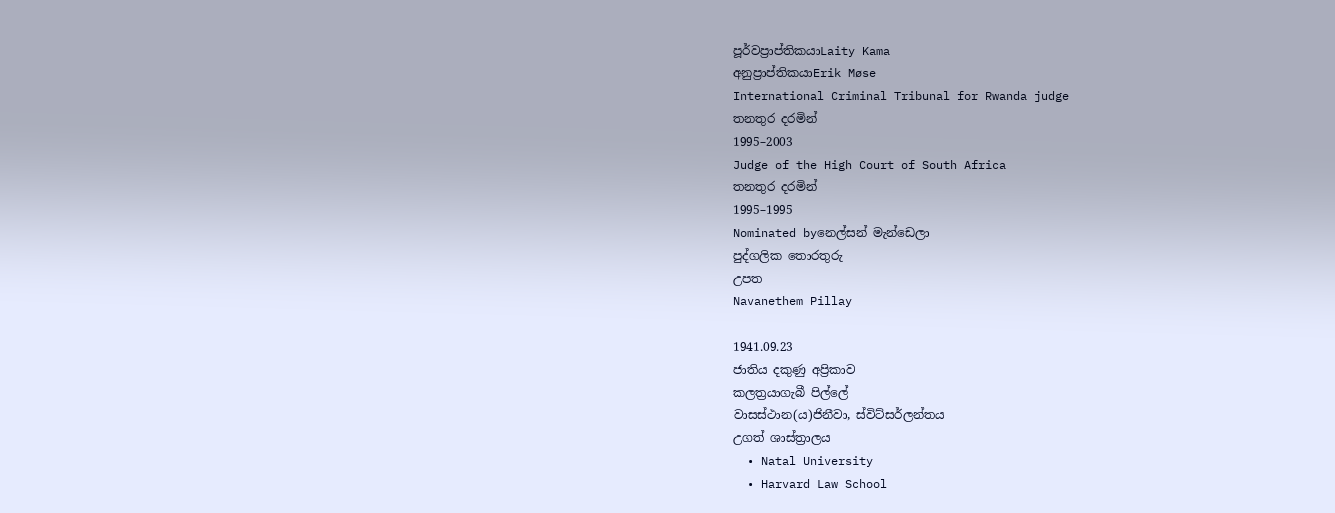පූර්වප්‍රාප්තිකයාLaity Kama
අනුප්‍රාප්තිකයාErik Møse
International Criminal Tribunal for Rwanda judge
තනතුර දරමින්
1995–2003
Judge of the High Court of South Africa
තනතුර දරමින්
1995–1995
Nominated byනෙල්සන් මැන්ඩෙලා
පුද්ගලික තොරතුරු
උපත
Navanethem Pillay

1941.09.23
ජාතිය දකුණු අප්‍රිකාව
කලත්‍රයාගැබී පිල්ලේ
වාසස්ථාන(ය)ජිනීවා, ස්විට්සර්ලන්තය
උගත් ශාස්ත්‍රාලය
  • Natal University
  • Harvard Law School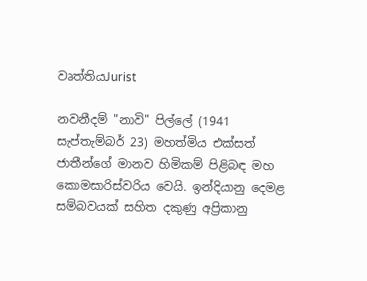වෘත්තියJurist

නවනීදම් "නාවි" පිල්ලේ (1941 සැප්තැම්බර් 23) මහත්මිය එක්සත් ජාතීන්ගේ මානව හිමිකම් පිළිබඳ මහ කොමසාරිස්වරිය වෙයි. ඉන්දියානු දෙමළ සම්බවයක් සහිත දකුණු අප්‍රිකානු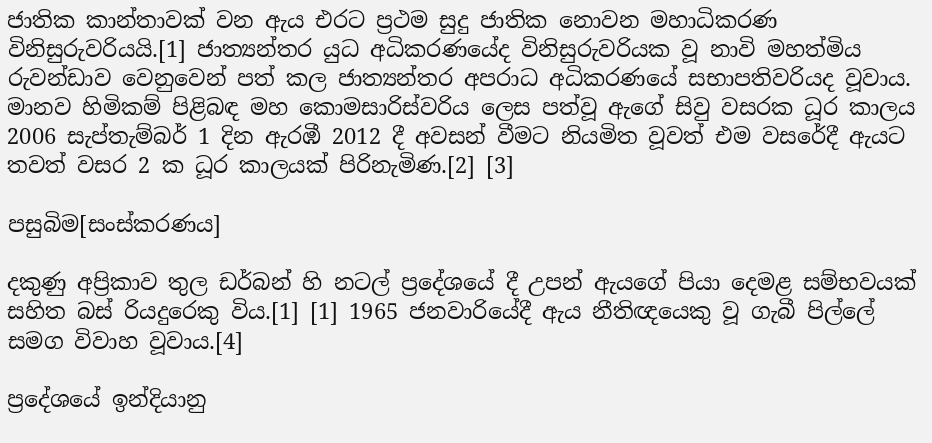ජාතික කාන්තාවක් වන ඇය එරට ප්‍රථම සුදු ජාතික නොවන මහාධිකරණ විනිසුරුවරියයි.[1] ජාත්‍යන්තර යුධ අධිකරණයේද විනිසුරුවරියක වූ නාවි මහත්මිය රුවන්ඩාව වෙනුවෙන් පත් කල ජාත්‍යන්තර අපරාධ අධිකරණයේ සභාපතිවරියද වූවාය. මානව හිමිකම් පිළිබඳ මහ කොමසාරිස්වරිය ලෙස පත්වූ ඇගේ සිවු වසරක ධූර කාලය 2006 සැප්තැම්බර් 1 දින ඇරඹී 2012 දී අවසන් වීමට නියමිත වූවත් එම වසරේදී ඇයට තවත් වසර 2 ක ධූර කාලයක් පිරිනැමිණ.[2] [3]

පසුබිම[සංස්කරණය]

දකුණු අප්‍රිකාව තුල ඩර්බන් හි නටල් ප්‍රදේශයේ දී උපන් ඇයගේ පියා දෙමළ සම්භවයක් සහිත බස් රියදුරෙකු විය.[1] [1] 1965 ජනවාරියේදී ඇය නීතිඥයෙකු වූ ගැබී පිල්ලේ සමග විවාහ වූවාය.[4]

ප්‍රදේශයේ ඉන්දියානු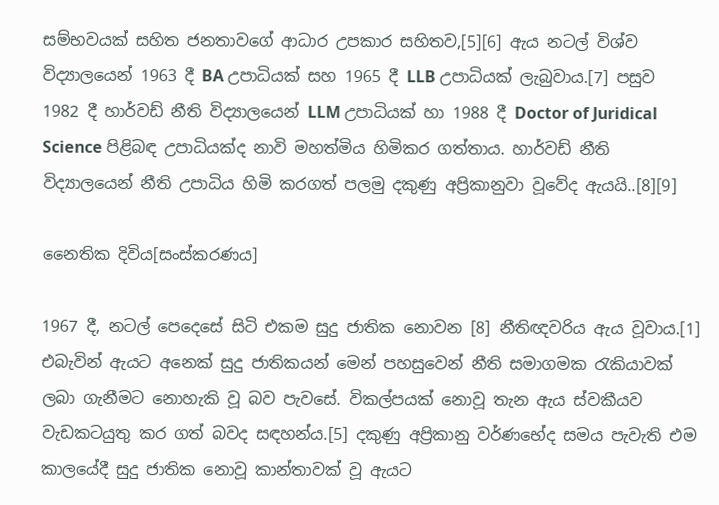සම්භවයක් සහිත ජනතාවගේ ආධාර උපකාර සහිතව,[5][6] ඇය නටල් විශ්ව විද්‍යාලයෙන් 1963 දී BA උපාධියක් සහ 1965 දී LLB උපාධියක් ලැබුවාය.[7] පසුව 1982 දී හාර්වඩ් නීති විද්‍යාලයෙන් LLM උපාධියක් හා 1988 දී Doctor of Juridical Science පිළිබඳ උපාධියක්ද නාවි මහත්මිය හිමිකර ගත්තාය. හාර්වඩ් නීති විද්‍යාලයෙන් නීති උපාධිය හිමි කරගත් පලමු දකුණු අප්‍රිකානුවා වූවේද ඇයයි..[8][9]

නෛතික දිවිය[සංස්කරණය]

1967 දී, නටල් පෙදෙසේ සිටි එකම සුදු ජාතික නොවන [8] නීතිඥවරිය ඇය වූවාය.[1] එබැවින් ඇයට අනෙක් සුදු ජාතිකයන් මෙන් පහසුවෙන් නීති සමාගමක රැකියාවක් ලබා ගැනීමට නොහැකි වූ බව පැවසේ. විකල්පයක් නොවූ තැන ඇය ස්වකීයව වැඩකටයුතු කර ගත් බවද සඳහන්ය.[5] දකුණු අප්‍රිකානු වර්ණභේද සමය පැවැති එම කාලයේදී සුදු ජාතික නොවූ කාන්තාවක් වූ ඇයට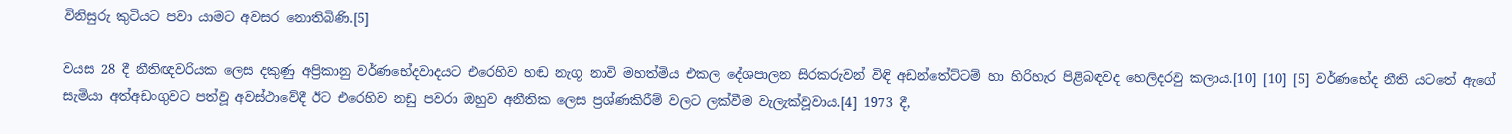විනිසුරු කුටියට පවා යාමට අවසර නොතිබිණි.[5]

වයස 28 දී නීතිඥවරියක ලෙස දකුණු අප්‍රිකානු වර්ණභේදවාදයට එරෙහිව හඬ නැගූ නාවි මහත්මිය එකල දේශපාලන සිරකරුවන් විඳි අඩන්තේට්ටම් හා හිරිහැර පිළිබඳවද හෙලිදරවු කලාය.[10] [10] [5] වර්ණභේද නීති යටතේ ඇගේ සැමියා අත්අඩංගුවට පත්වූ අවස්ථාවේදී ඊට එරෙහිව නඩු පවරා ඔහුව අනීතික ලෙස ප්‍රශ්ණකිරීම් වලට ලක්වීම වැලැක්වූවාය.[4] 1973 දී,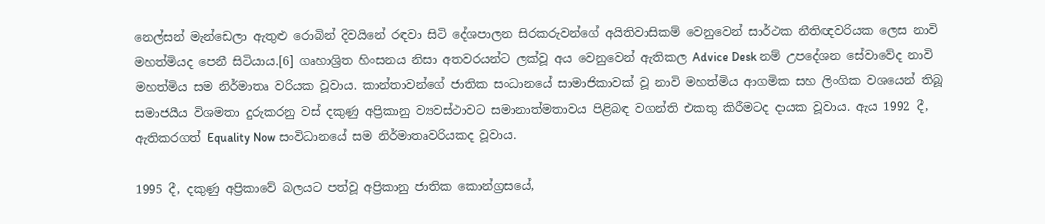නෙල්සන් මැන්ඩෙලා ඇතුළු රොබින් දිවයිනේ රඳවා සිටි දේශපාලන සිරකරුවන්ගේ අයිතිවාසිකම් වෙනුවෙන් සාර්ථක නීතිඥවරියක ලෙස නාවි මහත්මියද පෙනී සිටියාය.[6] ගෘහාශ්‍රිත හිංසනය නිසා අතවරයන්ට ලක්වූ අය වෙනුවෙන් ඇතිකල Advice Desk නම් උපදේශන සේවාවේද නාවි මහත්මිය සම නිර්මාතෘ වරියක වූවාය. කාන්තාවන්ගේ ජාතික සංධානයේ සාමාජිකාවක් වූ නාවි මහත්මිය ආගමික සහ ලිංගික වශයෙන් තිබූ සමාජයීය විශමතා දුරුකරනු වස් දකුණු අප්‍රිකානු ව්‍යවස්ථාවට සමානාත්මතාවය පිළිබඳ වගන්ති එකතු කිරීමටද දායක වූවාය. ඇය 1992 දී, ඇතිකරගත් Equality Now සංවිධානයේ සම නිර්මාතෘවරියකද වූවාය.

1995 දී, දකුණු අප්‍රිකාවේ බලයට පත්වූ අප්‍රිකානු ජාතික කොන්ග්‍රසයේ,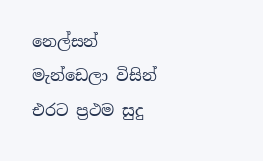නෙල්සන් මැන්ඩෙලා විසින් එරට ප්‍රථම සුදු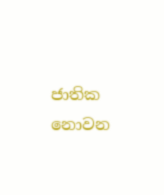ජාතික නොවන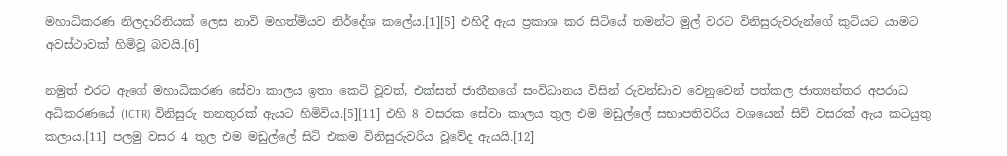මහාධිකරණ නිලදාරිනියක් ලෙස නාවි මහත්මියව නිර්දේශ කලේය.[1][5] එහිදී ඇය ප්‍රකාශ කර සිටියේ තමන්ට මුල් වරට විනිසුරුවරුන්ගේ කුටියට යාමට අවස්ථාවක් හිමිවූ බවයි.[6]

නමුත් එරට ඇගේ මහාධිකරණ සේවා කාලය ඉතා කෙටි වූවත්, එක්සත් ජාතීනගේ සංවිධානය විසින් රුවන්ඩාව වෙනුවෙන් පත්කල ජාත්‍යන්තර අපරාධ අධිකරණයේ (ICTR) විනිසුරු තනතුරක් ඇයට හිමිවිය.[5][11] එහි 8 වසරක සේවා කාලය තුල එම මඩුල්ලේ සභාපතිවරිය වශයෙන් සිව් වසරක් ඇය කටයුතු කලාය.[11] පලමු වසර 4 තුල එම මඩුල්ලේ සිටි එකම විනිසුරුවරිය වූවේද ඇයයි.[12]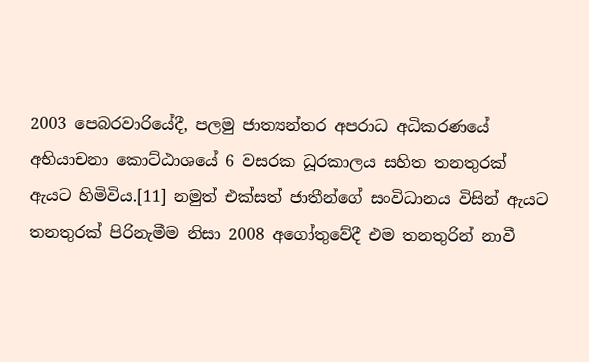2003 පෙබරවාරියේදී, පලමු ජාත්‍යන්තර අපරාධ අධිකරණයේ අභියාචනා කොට්ඨාශයේ 6 වසරක ධූරකාලය සහිත තනතුරක් ඇයට හිමිවිය.[11] නමුත් එක්සත් ජාතීන්ගේ සංවිධානය විසින් ඇයට තනතුරක් පිරිනැමීම නිසා 2008 අගෝතුවේදී එම තනතුරින් නාවී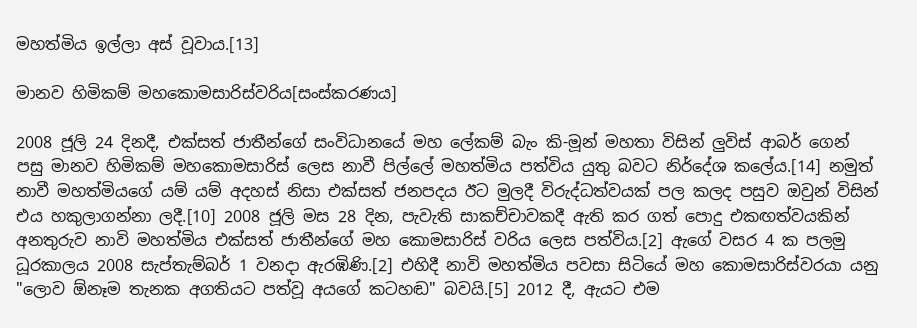මහත්මිය ඉල්ලා අස් වූවාය.[13]

මානව හිමිකම් මහකොමසාරිස්වරිය[සංස්කරණය]

2008 ජූලි 24 දිනදී, එක්සත් ජාතීන්ගේ සංවිධානයේ මහ ලේකම් බැං කි-මූන් මහතා විසින් ලුවිස් ආබර් ගෙන් පසු මානව හිමිකම් මහකොමසාරිස් ලෙස නාවී පිල්ලේ මහත්මිය පත්විය යුතු බවට නිර්දේශ කලේය.[14] නමුත් නාවී මහත්මියගේ යම් යම් අදහස් නිසා එක්සත් ජනපදය ඊට මුලදී විරුද්ධත්වයක් පල කලද පසුව ඔවුන් විසින් එය හකුලාගන්නා ලදී.[10] 2008 ජූලි මස 28 දින, පැවැති සාකච්චාවකදී ඇති කර ගත් පොදු එකඟත්වයකින් අනතුරුව නාවි මහත්මිය එක්සත් ජාතීන්ගේ මහ කොමසාරිස් වරිය ලෙස පත්විය.[2] ඇගේ වසර 4 ක පලමු ධූරකාලය 2008 සැප්තැම්බර් 1 වනදා ඇරඹිණි.[2] එහිදී නාවි මහත්මිය පවසා සිටියේ මහ කොමසාරිස්වරයා යනු "ලොව ඕනෑම තැනක අගතියට පත්වූ අයගේ කටහඬ" බවයි.[5] 2012 දී, ඇයට එම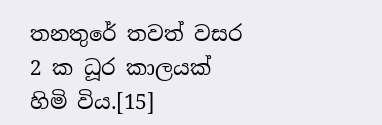තනතුරේ තවත් වසර 2 ක ධූර කාලයක් හිමි විය.[15]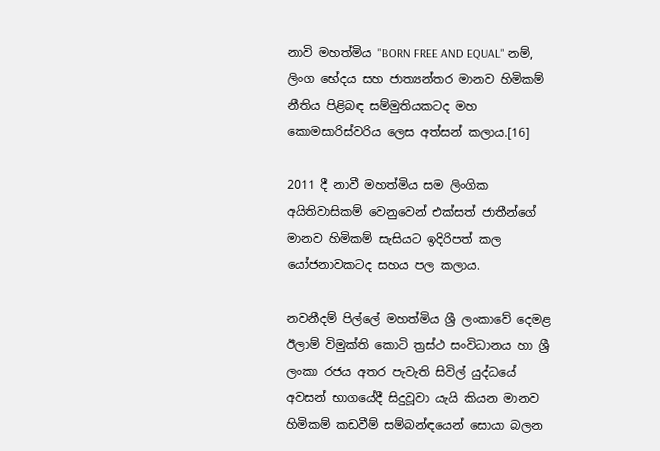නාවි මහත්මිය "BORN FREE AND EQUAL" නම්, ලිංග භේදය සහ ජාත්‍යන්තර මානව හිමිකම් නීතිය පිළිබඳ සම්මුතියකටද මහ කොමසාරිස්වරිය ලෙස අත්සන් කලාය.[16]

2011 දී නාවී මහත්මිය සම ලිංගික අයිතිවාසිකම් වෙනුවෙන් එක්සත් ජාතීන්ගේ මානව හිමිකම් සැසියට ඉදිරිපත් කල යෝජනාවකටද සහය පල කලාය.

නවනීදම් පිල්ලේ මහත්මිය ශ්‍රී ලංකාවේ දෙමළ ඊලාම් විමුක්ති කොටි ත්‍රස්ථ සංවිධානය හා ශ්‍රී ලංකා රජය අතර පැවැති සිවිල් යුද්ධයේ අවසන් භාගයේදී සිදුවූවා යැයි කියන මානව හිමිකම් කඩවීම් සම්බන්ඳයෙන් සොයා බලන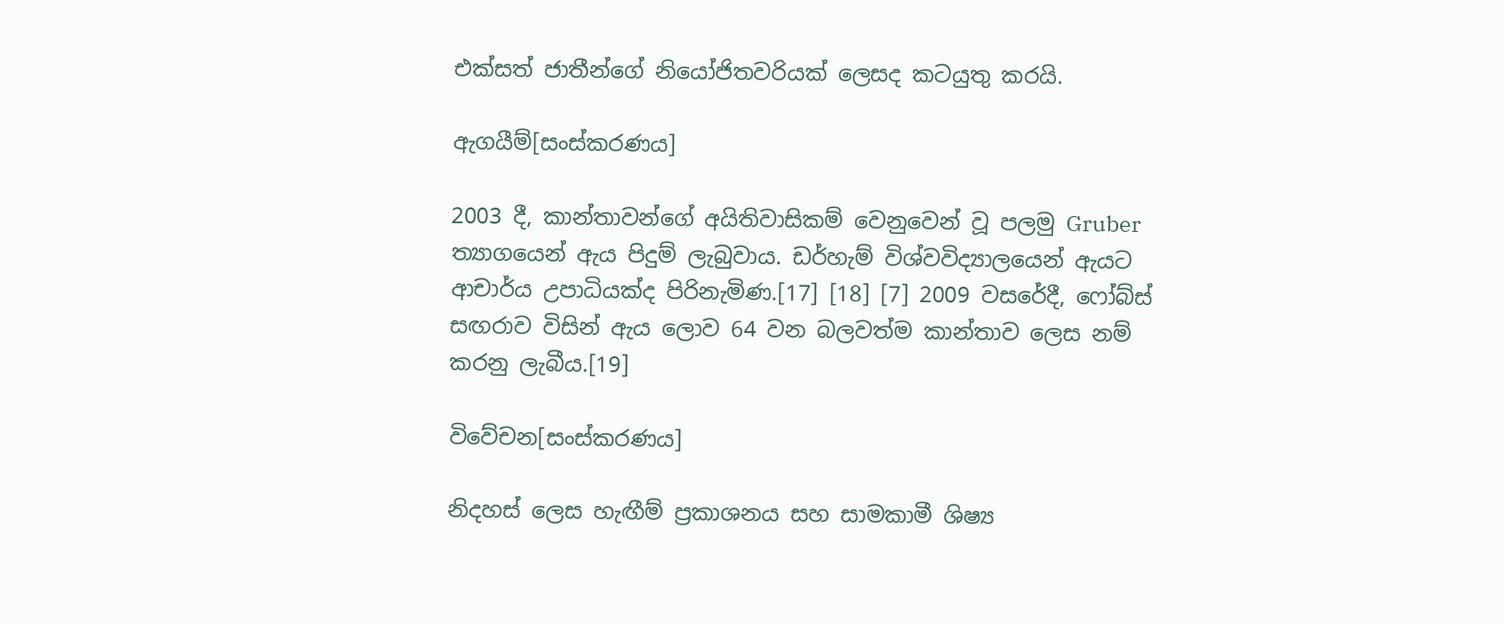එක්සත් ජාතීන්ගේ නියෝජිතවරියක් ලෙසද කටයුතු කරයි.

ඇගයීම්[සංස්කරණය]

2003 දී, කාන්තාවන්ගේ අයිතිවාසිකම් වෙනුවෙන් වූ පලමු Gruber ත්‍යාගයෙන් ඇය පිදුම් ලැබුවාය. ඩර්හැම් විශ්වවිද්‍යාලයෙන් ඇයට ආචාර්ය උපාධියක්ද පිරිනැමිණ.[17] [18] [7] 2009 වසරේදී, ෆෝබ්ස් සඟරාව විසින් ඇය ලොව 64 වන බලවත්ම කාන්තාව ලෙස නම් කරනු ලැබීය.[19]

විවේචන[සංස්කරණය]

නිදහස් ලෙස හැඟීම් ප්‍රකාශනය සහ සාමකාමී ශිෂ්‍ය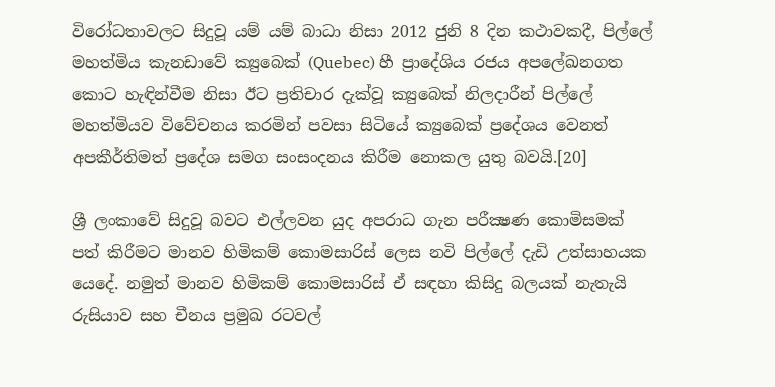විරෝධතාවලට සිදුවූ යම් යම් බාධා නිසා 2012 ජුනි 8 දින කථාවකදී, පිල්ලේ මහත්මිය කැනඩාවේ ක්‍යුබෙක් (Quebec) හී ප්‍රාදේශිය රජය අපලේඛනගත කොට හැඳින්වීම නිසා ඊට ප්‍රතිචාර දැක්වූ ක්‍යුබෙක් නිලදාරීන් පිල්ලේ මහත්මියව විවේචනය කරමින් පවසා සිටියේ ක්‍යුබෙක් ප්‍රදේශය වෙනත් අපකීර්තිමත් ප්‍රදේශ සමග සංසංදනය කිරීම නොකල යුතු බවයි.[20]

ශ්‍රී ලංකාවේ සිදුවූ බවට එල්ලවන යුද අපරාධ ගැන පරීක්‍ෂණ කොමිසමක්‌ පත් කිරීමට මානව හිමිකම් කොමසාරිස්‌ ලෙස නවි පිල්ලේ දැඩි උත්සාහයක යෙදේ. නමුත් මානව හිමිකම් කොමසාරිස්‌ ඒ සඳහා කිසිදු බලයක්‌ නැතැයි රුසියාව සහ චීනය ප්‍රමුඛ රටවල්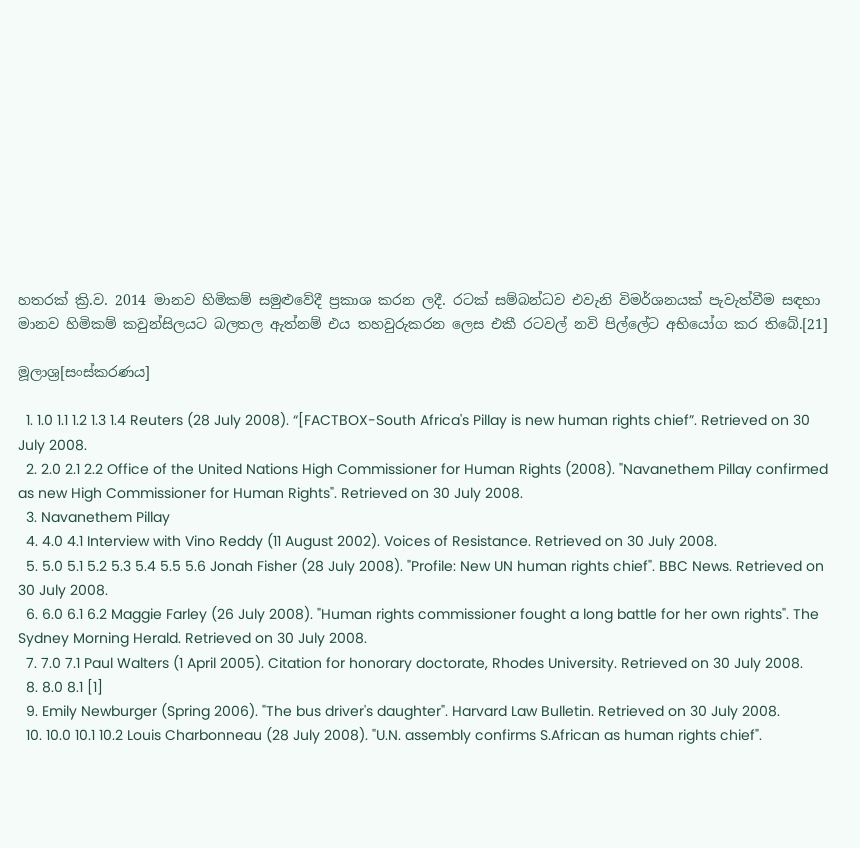හතරක්‌ ක්‍රි.ව. 2014 මානව හිමිකම් සමුළුවේදී ප්‍රකාශ කරන ලදී. රටක් සම්බන්ධව එවැනි විමර්ශනයක්‌ පැවැත්වීම සඳහා මානව හිමිකම් කවුන්සිලයට බලතල ඇත්නම් එය තහවුරුකරන ලෙස එකී රටවල් නවි පිල්ලේට අභියෝග කර තිබේ.[21]

මූලාශ්‍ර[සංස්කරණය]

  1. 1.0 1.1 1.2 1.3 1.4 Reuters (28 July 2008). “[FACTBOX-South Africa's Pillay is new human rights chief”. Retrieved on 30 July 2008.
  2. 2.0 2.1 2.2 Office of the United Nations High Commissioner for Human Rights (2008). "Navanethem Pillay confirmed as new High Commissioner for Human Rights". Retrieved on 30 July 2008.
  3. Navanethem Pillay
  4. 4.0 4.1 Interview with Vino Reddy (11 August 2002). Voices of Resistance. Retrieved on 30 July 2008.
  5. 5.0 5.1 5.2 5.3 5.4 5.5 5.6 Jonah Fisher (28 July 2008). "Profile: New UN human rights chief". BBC News. Retrieved on 30 July 2008.
  6. 6.0 6.1 6.2 Maggie Farley (26 July 2008). "Human rights commissioner fought a long battle for her own rights". The Sydney Morning Herald. Retrieved on 30 July 2008.
  7. 7.0 7.1 Paul Walters (1 April 2005). Citation for honorary doctorate, Rhodes University. Retrieved on 30 July 2008.
  8. 8.0 8.1 [1]
  9. Emily Newburger (Spring 2006). "The bus driver's daughter". Harvard Law Bulletin. Retrieved on 30 July 2008.
  10. 10.0 10.1 10.2 Louis Charbonneau (28 July 2008). "U.N. assembly confirms S.African as human rights chief".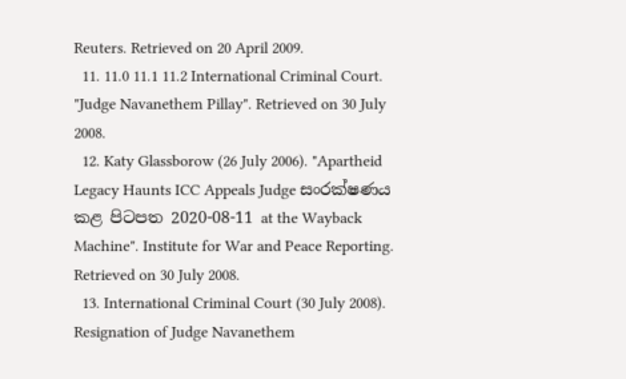Reuters. Retrieved on 20 April 2009.
  11. 11.0 11.1 11.2 International Criminal Court. "Judge Navanethem Pillay". Retrieved on 30 July 2008.
  12. Katy Glassborow (26 July 2006). "Apartheid Legacy Haunts ICC Appeals Judge සංරක්ෂණය කළ පිටපත 2020-08-11 at the Wayback Machine". Institute for War and Peace Reporting. Retrieved on 30 July 2008.
  13. International Criminal Court (30 July 2008). Resignation of Judge Navanethem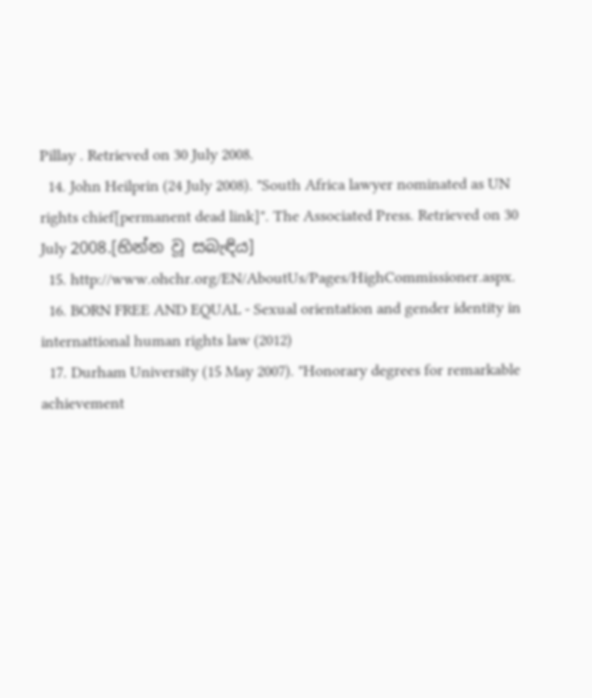Pillay . Retrieved on 30 July 2008.
  14. John Heilprin (24 July 2008). "South Africa lawyer nominated as UN rights chief[permanent dead link]". The Associated Press. Retrieved on 30 July 2008.[භින්න වූ සබැඳිය]
  15. http://www.ohchr.org/EN/AboutUs/Pages/HighCommissioner.aspx.
  16. BORN FREE AND EQUAL - Sexual orientation and gender identity in internattional human rights law (2012)
  17. Durham University (15 May 2007). "Honorary degrees for remarkable achievement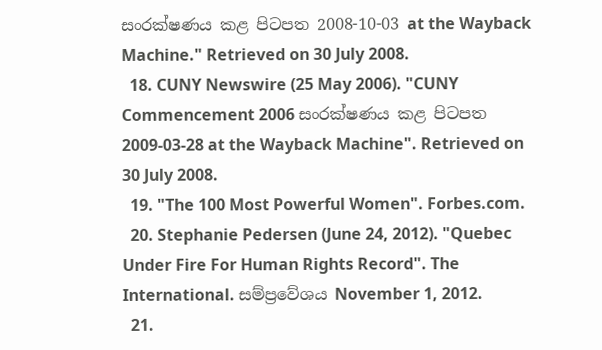සංරක්ෂණය කළ පිටපත 2008-10-03 at the Wayback Machine." Retrieved on 30 July 2008.
  18. CUNY Newswire (25 May 2006). "CUNY Commencement 2006 සංරක්ෂණය කළ පිටපත 2009-03-28 at the Wayback Machine". Retrieved on 30 July 2008.
  19. "The 100 Most Powerful Women". Forbes.com.
  20. Stephanie Pedersen (June 24, 2012). "Quebec Under Fire For Human Rights Record". The International. සම්ප්‍රවේශය November 1, 2012.
  21.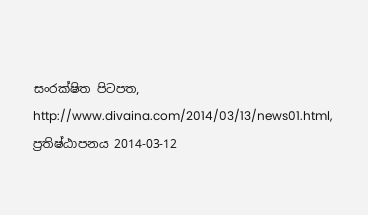සංරක්ෂිත පිටපත, http://www.divaina.com/2014/03/13/news01.html, ප්‍රතිෂ්ඨාපනය 2014-03-12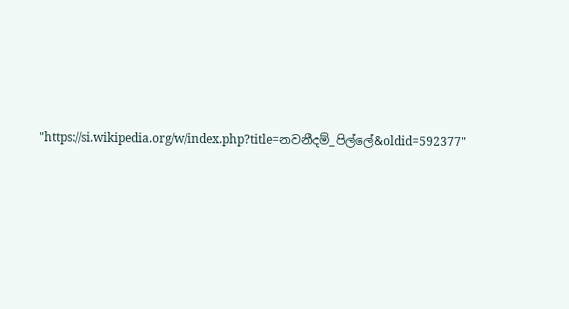"https://si.wikipedia.org/w/index.php?title=නවනීදම්_පිල්ලේ&oldid=592377"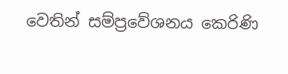වෙතින් සම්ප්‍රවේශනය කෙරිණි